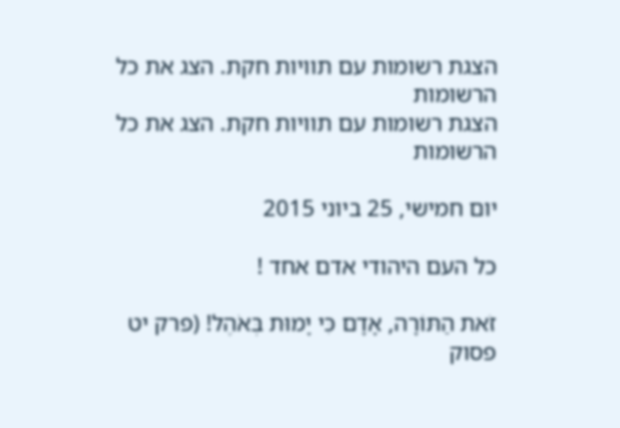הצגת רשומות עם תוויות חקת. הצג את כל הרשומות
הצגת רשומות עם תוויות חקת. הצג את כל הרשומות

יום חמישי, 25 ביוני 2015

כל העם היהודי אדם אחד !

זֹאת הַתּוֹרָה, אָדָם כִּי יָמוּת בְּאֹהֶל! (פרק יט פסוק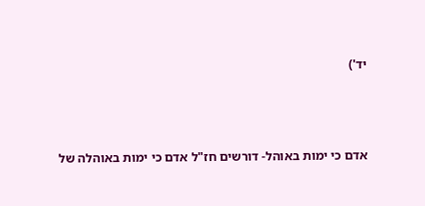יד')



אדם כי ימות באוהל- דורשים חז"ל אדם כי ימות באוהלה של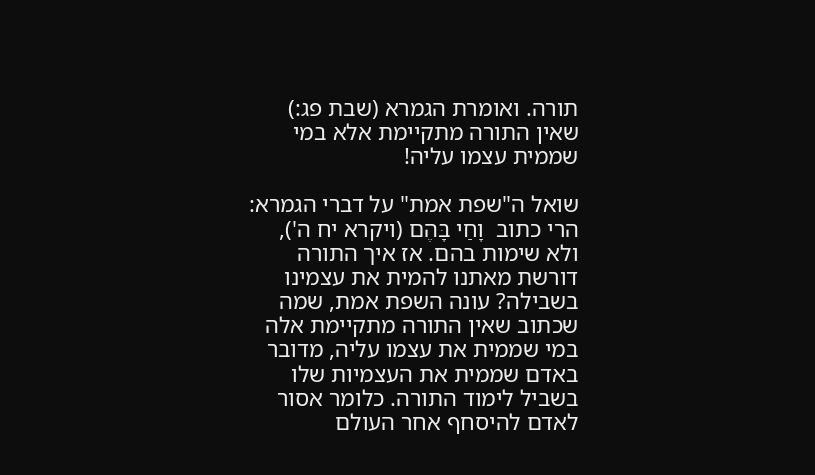תורה. ואומרת הגמרא (שבת פג:) שאין התורה מתקיימת אלא במי שממית עצמו עליה!

שואל ה"שפת אמת" על דברי הגמרא: הרי כתוב  וָחַי בָּהֶם (ויקרא יח ה'), ולא שימות בהם. אז איך התורה דורשת מאתנו להמית את עצמינו בשבילה? עונה השפת אמת, שמה שכתוב שאין התורה מתקיימת אלה במי שממית את עצמו עליה, מדובר באדם שממית את העצמיות שלו בשביל לימוד התורה. כלומר אסור לאדם להיסחף אחר העולם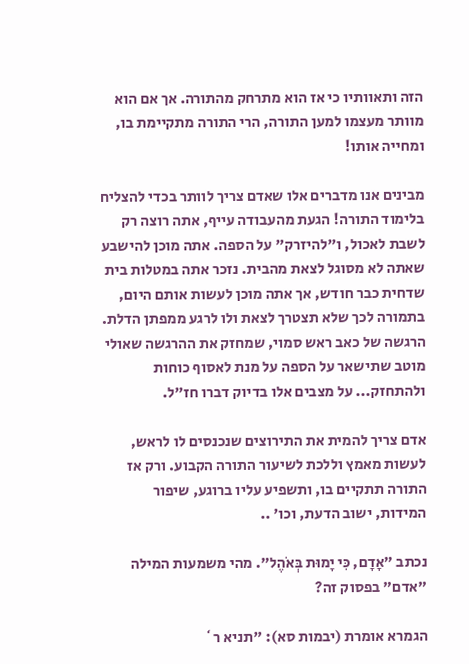הזה ותאוותיו כי אז הוא מתרחק מהתורה. אך אם הוא מוותר מעצמו למען התורה, הרי התורה מתקיימת בו, ומחייה אותו!

מבינים אנו מדברים אלו שאדם צריך לוותר בכדי להצליח בלימוד התורה! הגעת מהעבודה עייף, אתה רוצה רק לשבת לאכול, ו"להיזרק" על הספה. אתה מוכן להישבע שאתה לא מסוגל לצאת מהבית. נזכר אתה במטלות בית שדחית כבר חודש, אך אתה מוכן לעשות אותם היום, בתמורה לכך שלא תצטרך לצאת ולו לרגע ממפתן הדלת. הרגשה של כאב ראש סמוי, שמחזק את ההרגשה שאולי מוטב שתישאר על הספה על מנת לאסוף כוחות ולהתחזק... על מצבים אלו בדיוק דברו חז"ל.

אדם צריך להמית את התירוצים שנכנסים לו לראש, לעשות מאמץ וללכת לשיעור התורה הקבוע. ורק אז התורה תתקיים בו, ותשפיע עליו ברוגע, שיפור המידות, ישוב הדעת, וכו' ..

נכתב "אָדָם, כִּי יָמוּת בְּאֹהֶל". מהי משמעות המילה "אדם" בפסוק זה?

הגמרא אומרת (יבמות סא): "תניא ר`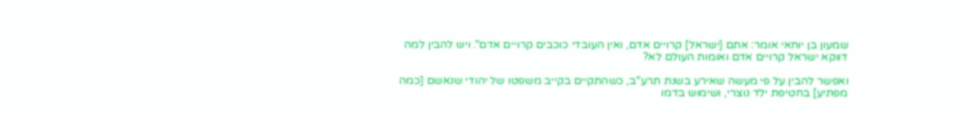שמעון בן יוחאי אומר: אתם [ישראל] קרויים אדם, ואין העובדי כוכבים קרויים אדם". ויש להבין למה דווקא ישראל קרויים אדם ואומות העולם לא?

ואפשר להבין על פי מעשה שאירע בשנת תרע"ב, כשהתקיים בקייב משפטו של יהודי שנאשם [כמה מפתיע] בחטיפת ילד נוצרי, ושימוש בדמו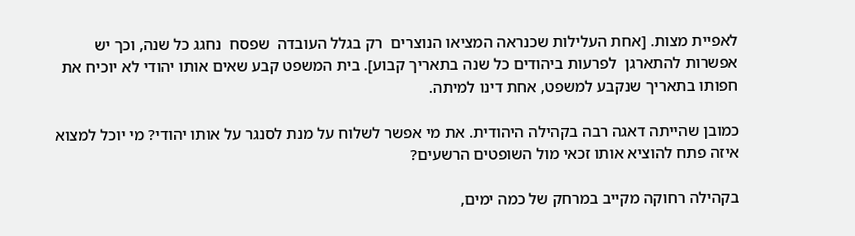לאפיית מצות. [אחת העלילות שכנראה המציאו הנוצרים  רק בגלל העובדה  שפסח  נחגג כל שנה, וכך יש  אפשרות להתארגן  לפרעות ביהודים כל שנה בתאריך קבוע]. בית המשפט קבע שאים אותו יהודי לא יוכיח את חפותו בתאריך שנקבע למשפט, אחת דינו למיתה.

כמובן שהייתה דאגה רבה בקהילה היהודית. את מי אפשר לשלוח על מנת לסנגר על אותו יהודי? מי יוכל למצוא איזה פתח להוציא אותו זכאי מול השופטים הרשעים?

בקהילה רחוקה מקייב במרחק של כמה ימים,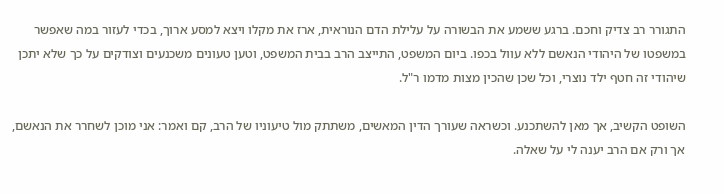התגורר רב צדיק וחכם. ברגע ששמע את הבשורה על עלילת הדם הנוראית, ארז את מקלו ויצא למסע ארוך, בכדי לעזור במה שאפשר במשפטו של היהודי הנאשם ללא עוול בכפו. ביום המשפט, התייצב הרב בבית המשפט, וטען טעונים משכנעים וצודקים על כך שלא יתכן שיהודי זה חטף ילד נוצרי, וכל שכן שהכין מצות מדמו ר"ל.

השופט הקשיב, אך מאן להשתכנע. וכשראה שעורך הדין המאשים, משתתק מול טיעוניו של הרב, קם ואמר: אני מוכן לשחרר את הנאשם, אך ורק אם הרב יענה לי על שאלה.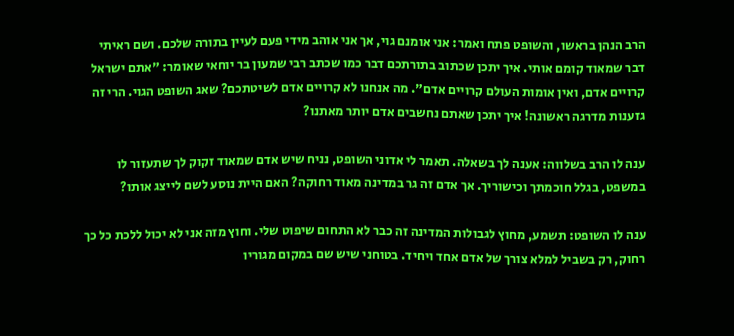הרב הנהן בראשו, והשופט פתח ואמר: אני אומנם גוי, אך אני אוהב מידי פעם לעיין בתורה שלכם. ושם ראיתי דבר שמאוד קומם אותי. איך יתכן שכתוב בתורתכם דבר כמו שכתב רבי שמעון בר יוחאי שאומר: "אתם ישראל קרויים אדם, ואין אומות העולם קרויים אדם". מה אנחנו לא קרויים אדם לשיטתכם? שאג השופט הגוי. הרי זה גזענות מדרגה ראשונה! איך יתכן שאתם נחשבים אדם יותר מאתנו?

ענה לו הרב בשלווה: אענה לך בשאלה. תאמר לי אדוני השופט, נניח שיש אדם שמאוד זקוק לך שתעזור לו  במשפט, בגלל חוכמתך וכישוריך. אך אדם זה גר במדינה מאוד רחוקה? האם היית נוסע לשם לייצג אותו?

ענה לו השופט: תשמע, מחוץ לגבולות המדינה זה כבר לא התחום שיפוט שלי. וחוץ מזה אני לא יכול ללכת כל כך רחוק, רק בשביל למלא צורך של אדם אחד ויחיד. בטוחני שיש שם במקום מגוריו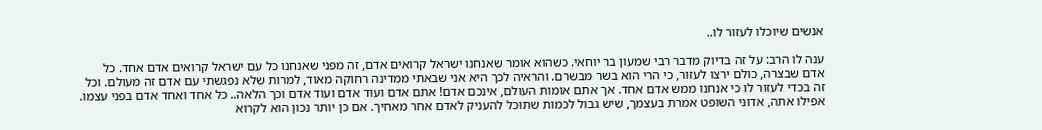אנשים שיוכלו לעזור לו..

ענה לו הרב: על זה בדיוק מדבר רבי שמעון בר יוחאי. כשהוא אומר שאנחנו ישראל קרואים אדם, זה מפני שאנחנו כל עם ישראל קרואים אדם אחד. כל אדם שבצרה, כולם ירצו לעזור, כי הרי הוא בשר מבשרם. והראיה לכך היא אני שבאתי ממדינה רחוקה מאוד, למרות שלא נפגשתי עם אדם זה מעולם. וכל זה בכדי לעזור לו כי אנחנו ממש אדם אחד. אך אתם אומות העולם, אינכם אדם! אתם אדם ועוד אדם ועוד אדם וכך הלאה.. כל אחד ואחד אדם בפני עצמו. אפילו אתה, אדוני השופט אמרת בעצמך, שיש גבול לכמות שתוכל להעניק לאדם אחר מאחיך. אם כן יותר נכון הוא לקרוא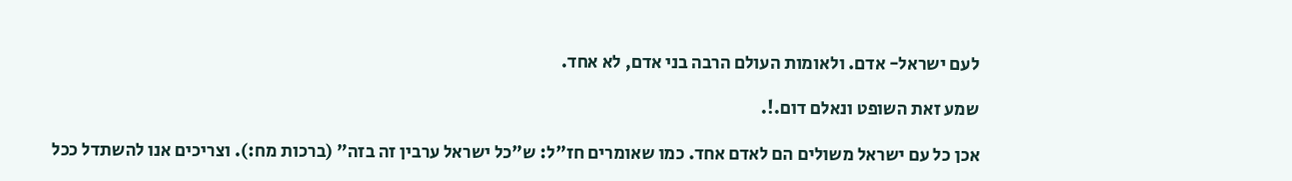לעם ישראל- אדם. ולאומות העולם הרבה בני אדם, לא אחד.

שמע זאת השופט ונאלם דום.!.

אכן כל עם ישראל משולים הם לאדם אחד. כמו שאומרים חז"ל: ש"כל ישראל ערבין זה בזה" (ברכות מח:). וצריכים אנו להשתדל ככל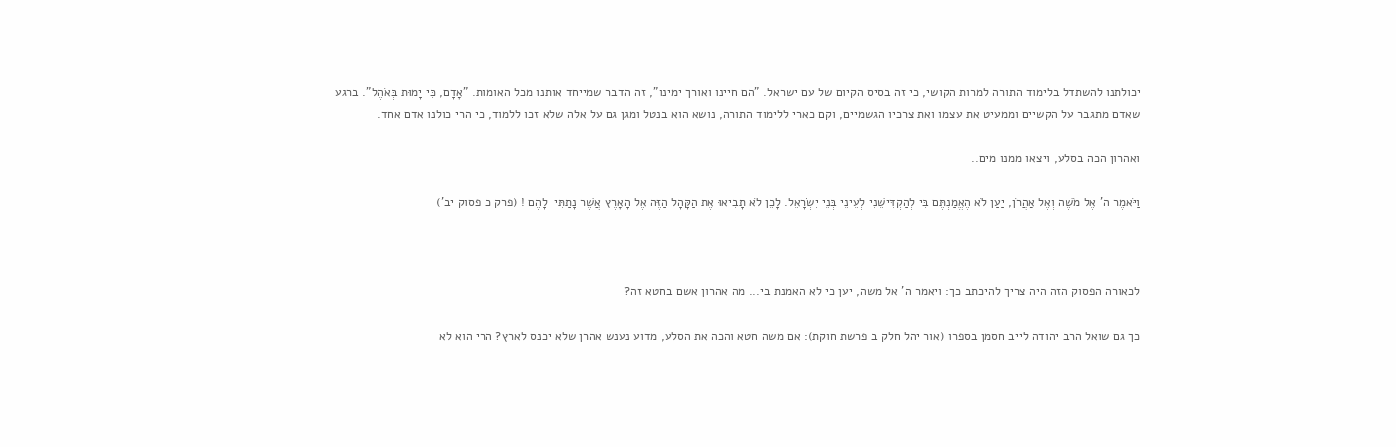יכולתנו להשתדל בלימוד התורה למרות הקושי, כי זה בסיס הקיום של עם ישראל. "הם חיינו ואורך ימינו", זה הדבר שמייחד אותנו מכל האומות. "אָדָם, כִּי יָמוּת בְּאֹהֶל". ברגע שאדם מתגבר על הקשיים וממעיט את עצמו ואת צרכיו הגשמיים, וקם כארי ללימוד התורה, נושא הוא בנטל ומגן גם על אלה שלא זכו ללמוד, כי הרי כולנו אדם אחד.

ואהרון הכה בסלע, ויצאו ממנו מים..

וַיֹּאמֶר ה' אֶל מֹשֶׁה וְאֶל אַהֲרֹן, יַעַן לֹא הֶאֱמַנְתֶּם בִּי לְהַקְדִּישֵׁנִי לְעֵינֵי בְּנֵי יִשְׂרָאֵל. לָכֵן לֹא תָבִיאוּ אֶת הַקָּהָל הַזֶּה אֶל הָאָרֶץ אֲשֶׁר נָתַתִּי  לָהֶם ! (פרק כ פסוק יב')



לכאורה הפסוק הזה היה צריך להיכתב כך: ויאמר ה' אל משה, יען כי לא האמנת בי... מה אהרון אשם בחטא זה?

כך גם שואל הרב יהודה לייב חסמן בספרו (אור יהל חלק ב פרשת חוקת): אם משה חטא והכה את הסלע, מדוע נענש אהרן שלא יכנס לארץ? הרי הוא לא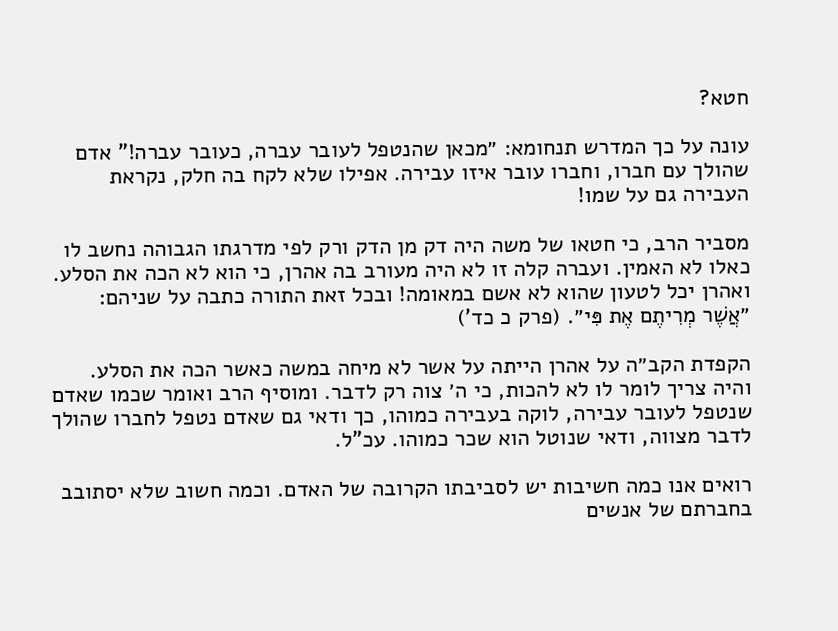חטא?

עונה על כך המדרש תנחומא: ״מכאן שהנטפל לעובר עברה, כעובר עברה!" אדם שהולך עם חברו, וחברו עובר איזו עבירה. אפילו שלא לקח בה חלק, נקראת העבירה גם על שמו!

מסביר הרב, כי חטאו של משה היה דק מן הדק ורק לפי מדרגתו הגבוהה נחשב לו כאלו לא האמין. ועברה קלה זו לא היה מעורב בה אהרן, כי הוא לא הכה את הסלע. ואהרן יכל לטעון שהוא לא אשם במאומה! ובכל זאת התורה כתבה על שניהם: ״אֲשֶׁר מְרִיתֶם אֶת פִּי״. (פרק כ כד')

הקפדת הקב״ה על אהרן הייתה על אשר לא מיחה במשה כאשר הכה את הסלע. והיה צריך לומר לו לא להכות, כי ה׳ צוה רק לדבר. ומוסיף הרב ואומר שכמו שאדם שנטפל לעובר עבירה, לוקה בעבירה כמוהו, כך ודאי גם שאדם נטפל לחברו שהולך לדבר מצווה, ודאי שנוטל הוא שכר כמוהו. עכ"ל.

רואים אנו כמה חשיבות יש לסביבתו הקרובה של האדם. וכמה חשוב שלא יסתובב בחברתם של אנשים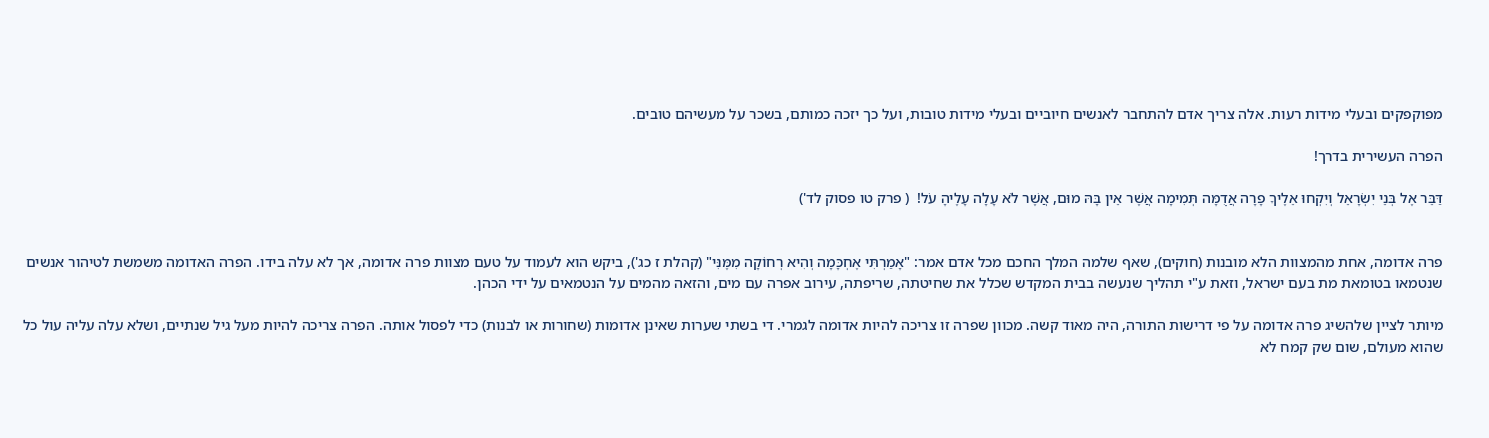מפוקפקים ובעלי מידות רעות. אלה צריך אדם להתחבר לאנשים חיוביים ובעלי מידות טובות, ועל כך יזכה כמותם, בשכר על מעשיהם טובים.

הפרה העשירית בדרך!

דַּבֵּר אֶל בְּנֵי יִשְׂרָאֵל וְיִקְחוּ אֵלֶיךָ פָרָה אֲדֻמָּה תְּמִימָה אֲשֶׁר אֵין בָּהּ מוּם, אֲשֶׁר לֹא עָלָה עָלֶיהָ עֹל!  ( פרק טו פסוק לד')


פרה אדומה, אחת מהמצוות הלא מובנות (חוקים), שאף שלמה המלך החכם מכל אדם אמר: "אָמַרְתִּי אֶחְכָּמָה וְהִיא רְחוֹקָה מִמֶּנִּי" (קהלת ז כג'), ביקש הוא לעמוד על טעם מצוות פרה אדומה, אך לא עלה בידו. הפרה האדומה משמשת לטיהור אנשים שנטמאו בטומאת מת בעם ישראל, וזאת ע"י תהליך שנעשה בבית המקדש שכלל את שחיטתה, שריפתה, עירוב אפרה עם מים, והזאה מהמים על הנטמאים על ידי הכהן.

מיותר לציין שלהשיג פרה אדומה על פי דרישות התורה, היה מאוד קשה. מכוון שפרה זו צריכה להיות אדומה לגמרי. די בשתי שערות שאינן אדומות (שחורות או לבנות) כדי לפסול אותה. הפרה צריכה להיות מעל גיל שנתיים, ושלא עלה עליה עול כל שהוא מעולם, שום שק קמח לא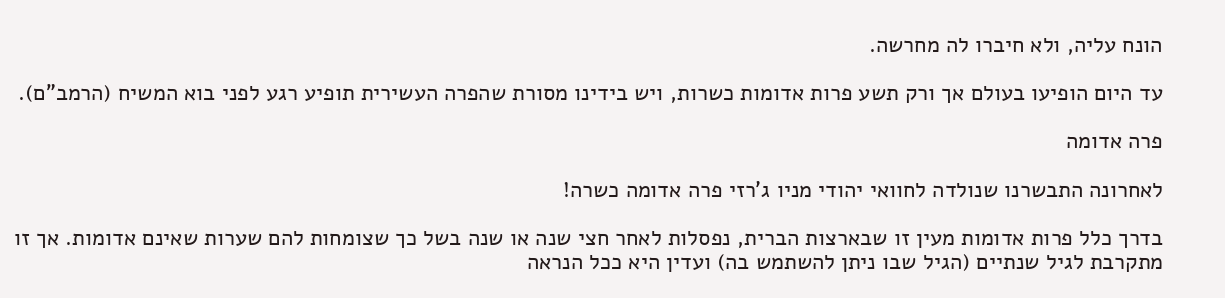הונח עליה, ולא חיברו לה מחרשה.

עד היום הופיעו בעולם אך ורק תשע פרות אדומות כשרות, ויש בידינו מסורת שהפרה העשירית תופיע רגע לפני בוא המשיח (הרמב"ם).

פרה אדומה

לאחרונה התבשרנו שנולדה לחוואי יהודי מניו ג'רזי פרה אדומה כשרה!

בדרך כלל פרות אדומות מעין זו שבארצות הברית, נפסלות לאחר חצי שנה או שנה בשל כך שצומחות להם שערות שאינם אדומות. אך זו מתקרבת לגיל שנתיים (הגיל שבו ניתן להשתמש בה) ועדין היא ככל הנראה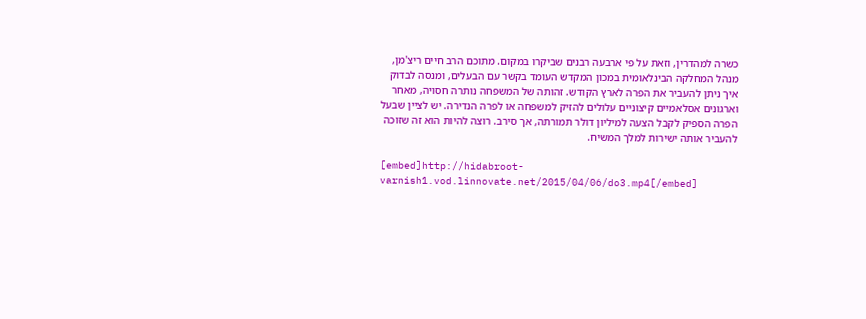כשרה למהדרין, וזאת על פי ארבעה רבנים שביקרו במקום. מתוכם הרב חיים ריצ'מן, מנהל המחלקה הבינלאומית במכון המקדש העומד בקשר עם הבעלים, ומנסה לבדוק איך ניתן להעביר את הפרה לארץ הקודש. זהותה של המשפחה נותרה חסויה, מאחר וארגונים אסלאמיים קיצוניים עלולים להזיק למשפחה או לפרה הנדירה. יש לציין שבעל הפרה הספיק לקבל הצעה למיליון דולר תמורתה, אך סירב. רוצה להיות הוא זה שזוכה להעביר אותה ישירות למלך המשיח.

[embed]http://hidabroot-varnish1.vod.linnovate.net/2015/04/06/do3.mp4[/embed]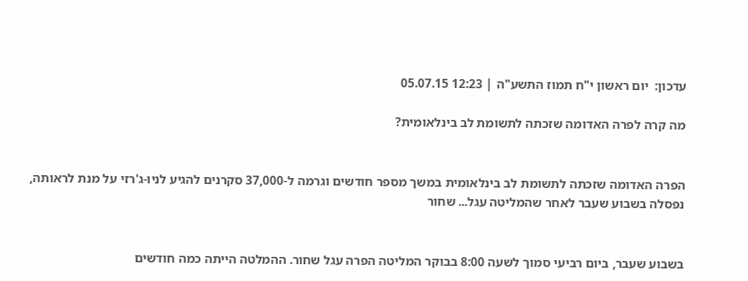עדכון:  יום ראשון י"ח תמוז התשע"ה | 12:23 05.07.15

מה קרה לפרה האדומה שזכתה לתשומת לב בינלאומית?


הפרה האדומה שזכתה לתשומת לב בינלאומית במשך מספר חודשים וגרמה ל-37,000 סקרנים להגיע לניו-ג'רזי על מנת לראותה, נפסלה בשבוע שעבר לאחר שהמליטה עגל... שחור


בשבוע שעבר, ביום רביעי סמוך לשעה 8:00 בבוקר המליטה הפרה עגל שחור. ההמלטה הייתה כמה חודשים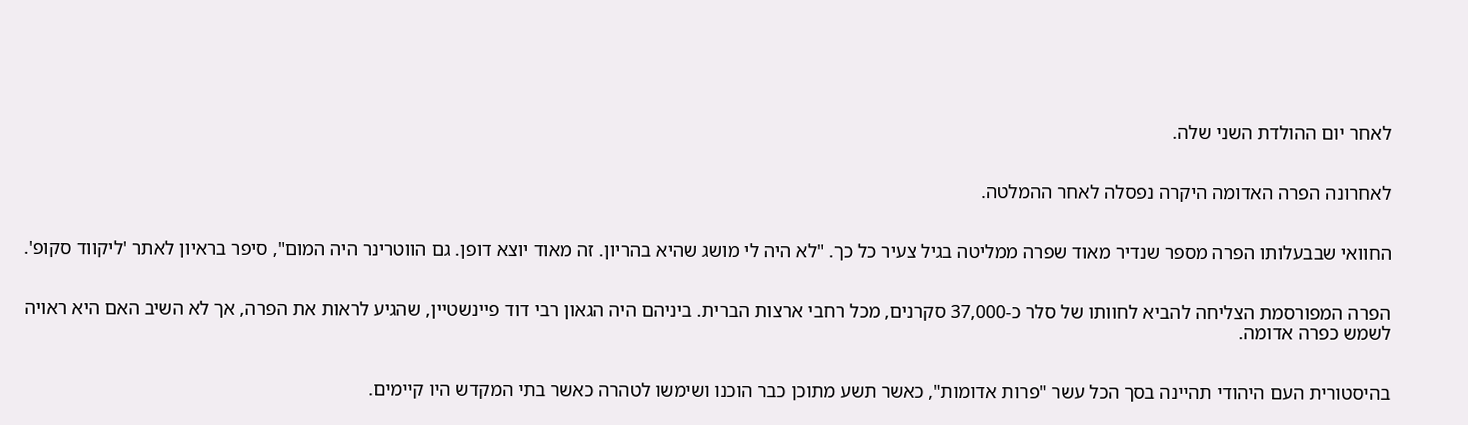לאחר יום ההולדת השני שלה.


לאחרונה הפרה האדומה היקרה נפסלה לאחר ההמלטה.


החוואי שבבעלותו הפרה מספר שנדיר מאוד שפרה ממליטה בגיל צעיר כל כך. "לא היה לי מושג שהיא בהריון. זה מאוד יוצא דופן. גם הווטרינר היה המום", סיפר בראיון לאתר 'ליקווד סקופ'.


הפרה המפורסמת הצליחה להביא לחוותו של סלר כ-37,000 סקרנים, מכל רחבי ארצות הברית. ביניהם היה הגאון רבי דוד פיינשטיין, שהגיע לראות את הפרה, אך לא השיב האם היא ראויה לשמש כפרה אדומה.


בהיסטורית העם היהודי תהיינה בסך הכל עשר "פרות אדומות", כאשר תשע מתוכן כבר הוכנו ושימשו לטהרה כאשר בתי המקדש היו קיימים.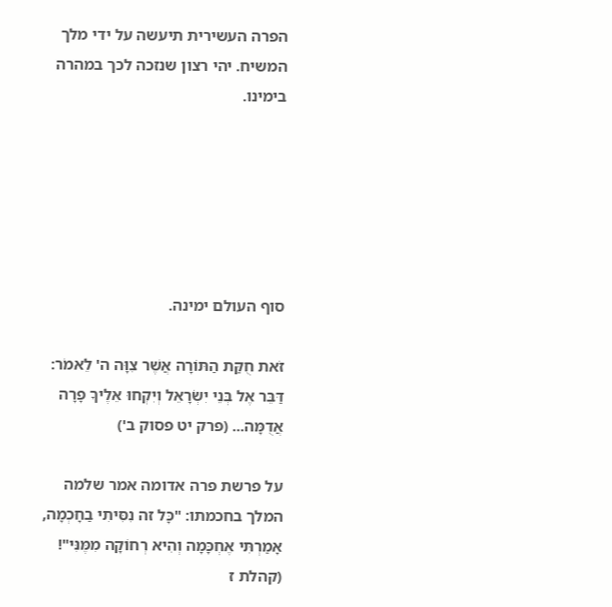הפרה העשירית תיעשה על ידי מלך המשיח. יהי רצון שנזכה לכך במהרה בימינו.






סוף העולם ימינה.

זֹאת חֻקַּת הַתּוֹרָה אֲשֶׁר צִוָּה ה' לֵאמֹר: דַּבֵּר אֶל בְּנֵי יִשְׂרָאֵל וְיִקְחוּ אֵלֶיךָ פָרָה אֲדֻמָּה... (פרק יט פסוק ב')

על פרשת פרה אדומה אמר שלמה המלך בחכמתו: "כָּל זה נִסִּיתִי בַחָכְמָה, אָמַרְתִּי אֶחְכָּמָה וְהִיא רְחוֹקָה מִמֶּנִּי"! (קהלת ז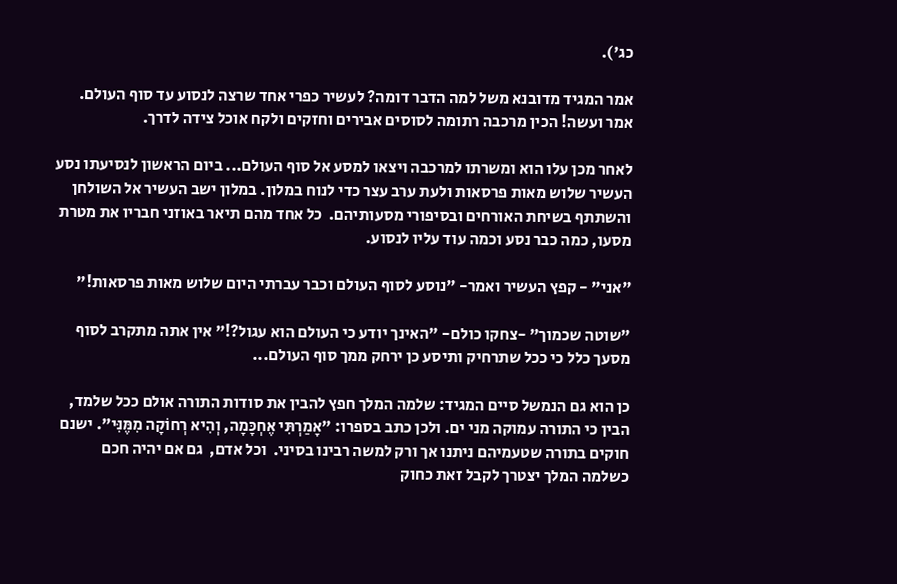כג').

אמר המגיד מדובנא משל למה הדבר דומה? לעשיר כפרי אחד שרצה לנסוע עד סוף העולם. אמר ועשה! הכין מרכבה רתומה לסוסים אבירים וחזקים ולקח אוכל צידה לדרך.

לאחר מכן עלו הוא ומשרתו למרכבה ויצאו למסע אל סוף העולם... ביום הראשון לנסיעתו נסע העשיר שלוש מאות פרסאות ולעת ערב עצר כדי לנוח במלון. במלון ישב העשיר אל השולחן והשתתף בשיחת האורחים ובסיפורי מסעותיהם.  כל אחד מהם תיאר באוזני חבריו את מטרת מסעו, כמה כבר נסע וכמה עוד עליו לנסוע.

"אני" - קפץ העשיר ואמר- "נוסע לסוף העולם וכבר עברתי היום שלוש מאות פרסאות!"

"שוטה שכמוך" -צחקו כולם- "האינך יודע כי העולם הוא עגול?!" אין אתה מתקרב לסוף מסעך כלל כי ככל שתרחיק ותיסע כן ירחק ממך סוף העולם...

כן הוא גם הנמשל סיים המגיד: שלמה המלך חפץ להבין את סודות התורה אולם ככל שלמד, הבין כי התורה עמוקה מני ים. ולכן כתב בספרו: "אָמַרְתִּי אֶחְכָּמָה, וְהִיא רְחוֹקָה מִמֶּנִּי". ישנם חוקים בתורה שטעמיהם ניתנו אך ורק למשה רבינו בסיני.  וכל אדם,  גם אם יהיה חכם כשלמה המלך יצטרך לקבל זאת כחוק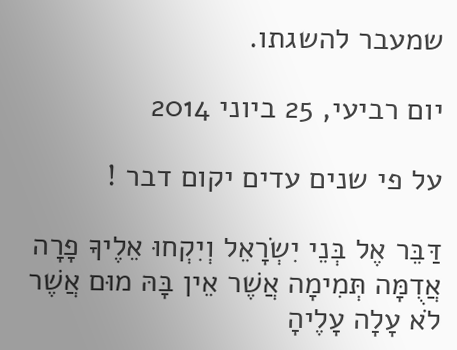שמעבר להשגתו.

יום רביעי, 25 ביוני 2014

על פי שנים עדים יקום דבר !

דַּבֵּר אֶל בְּנֵי יִשְׂרָאֵל וְיִקְחוּ אֵלֶיךָ פָרָה אֲדֻמָּה תְּמִימָה אֲשֶׁר אֵין בָּהּ מוּם אֲשֶׁר לֹא עָלָה עָלֶיהָ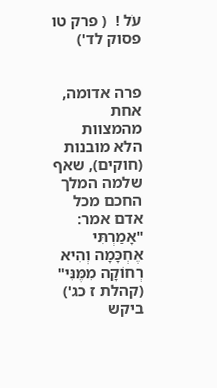עֹל !  ( פרק טו פסוק לד')


פרה אדומה, אחת מהמצוות הלא מובנות (חוקים), שאף שלמה המלך החכם מכל אדם אמר: "אָמַרְתִּי אֶחְכָּמָה וְהִיא רְחוֹקָה מִמֶּנִּי" (קהלת ז כג') ביקש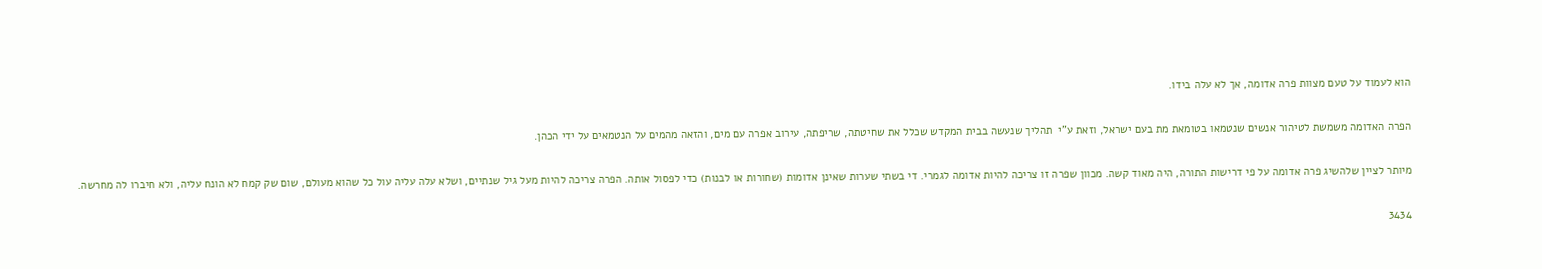הוא לעמוד על טעם מצוות פרה אדומה, אך לא עלה בידו.

הפרה האדומה משמשת לטיהור אנשים שנטמאו בטומאת מת בעם ישראל, וזאת ע"י  תהליך שנעשה בבית המקדש שכלל את שחיטתה, שריפתה, עירוב אפרה עם מים, והזאה מהמים על הנטמאים על ידי הכהן.

מיותר לציין שלהשיג פרה אדומה על פי דרישות התורה, היה מאוד קשה. מכוון שפרה זו צריכה להיות אדומה לגמרי. די בשתי שערות שאינן אדומות (שחורות או לבנות) כדי לפסול אותה. הפרה צריכה להיות מעל גיל שנתיים, ושלא עלה עליה עול כל שהוא מעולם, שום שק קמח לא הונח עליה, ולא חיברו לה מחרשה.

3434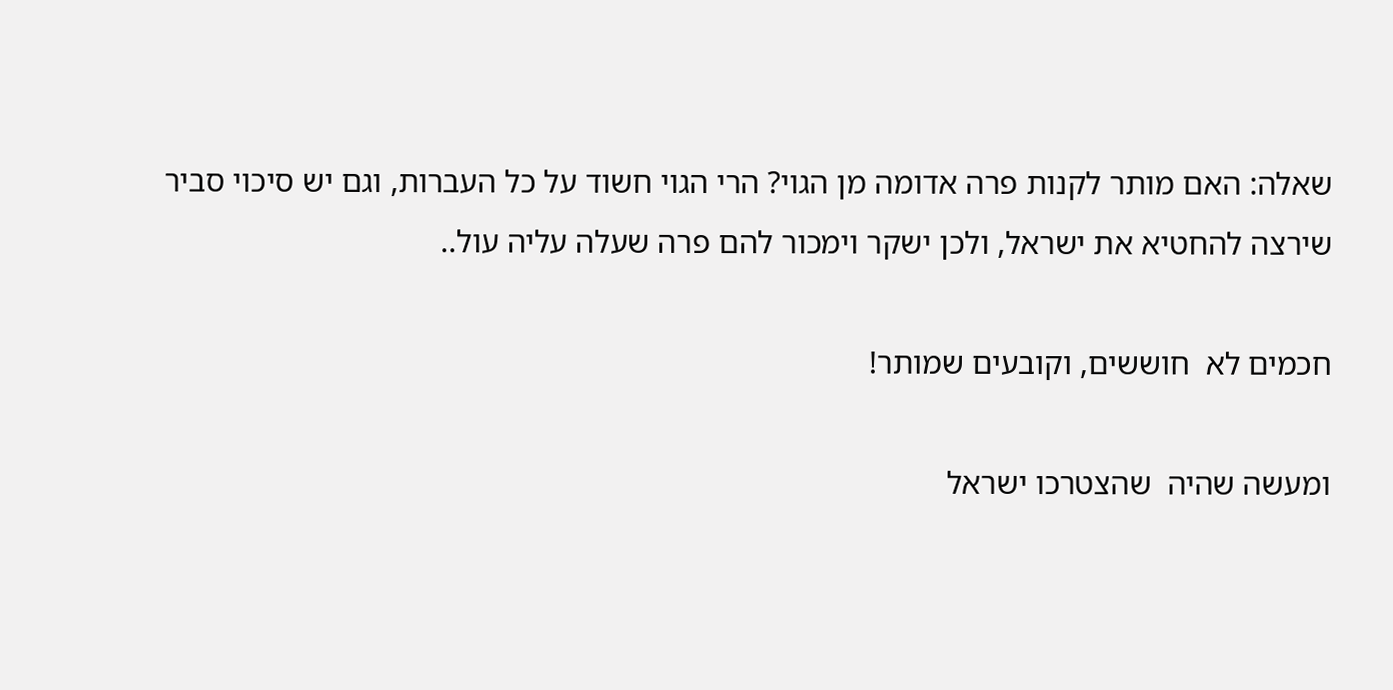שאלה: האם מותר לקנות פרה אדומה מן הגוי? הרי הגוי חשוד על כל העברות, וגם יש סיכוי סביר שירצה להחטיא את ישראל, ולכן ישקר וימכור להם פרה שעלה עליה עול..

חכמים לא  חוששים, וקובעים שמותר!

ומעשה שהיה  שהצטרכו ישראל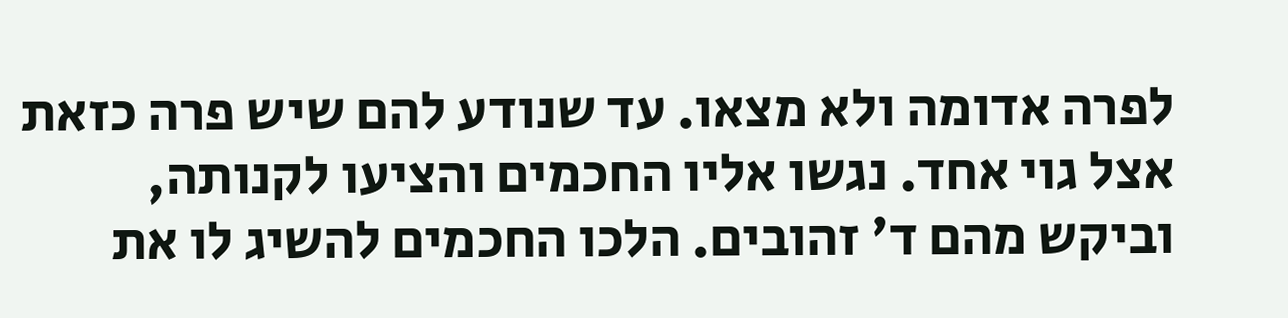לפרה אדומה ולא מצאו. עד שנודע להם שיש פרה כזאת אצל גוי אחד. נגשו אליו החכמים והציעו לקנותה, וביקש מהם ד' זהובים. הלכו החכמים להשיג לו את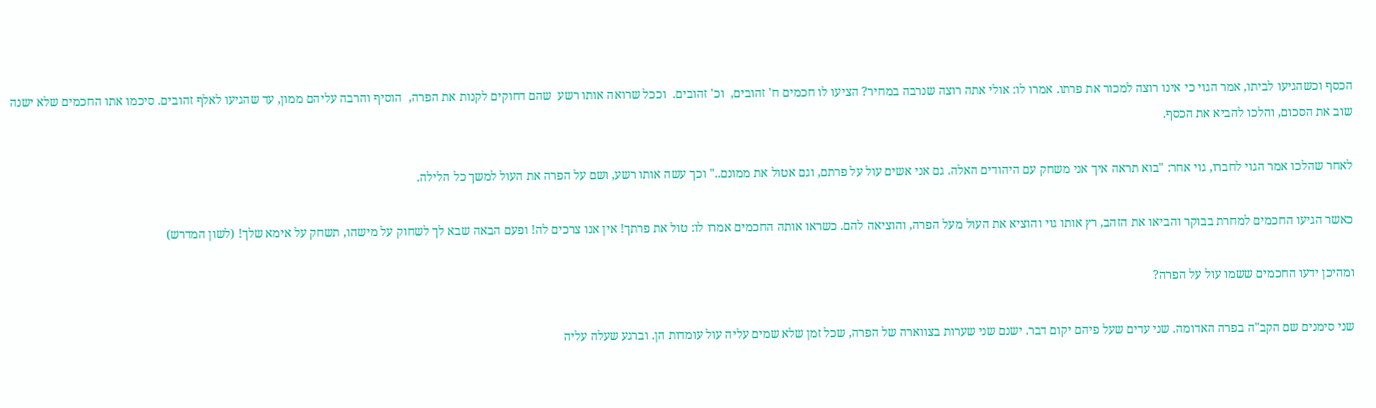הכסף וכשהגיעו לביתו, אמר הגוי כי אינו רוצה למכור את פרתו. אמרו לו: אולי אתה רוצה שנרבה במחיר? הציעו לו חכמים ח' זהובים,  וכ' זהובים.  וככל שרואה אותו רשע  שהם דחוקים לקנות את הפרה,  הוסיף והרבה עליהם ממון, עד שהגיעו לאלף זהובים. סיכמו אתו החכמים שלא ישנה שוב את הסכום, והלכו להביא את הכסף.

לאחר שהלכו אמר הגוי לחברו, גוי אחר: "בוא תראה איך אני משחק עם היהודים האלה. גם אני אשים עול על פרתם, וגם אטול את ממונם.." וכך עשה אותו רשע, ושם על הפרה את העול למשך כל הלילה.

כאשר הגיעו החכמים למחרת בבוקר והביאו את הזהב, רץ אותו גוי והוציא את העול מעל הפרה, והוציאה להם. כשראו אותה החכמים אמרו לו: טול את פרתך! אין אנו צרכים לה! ופעם הבאה שבא לך לשחוק על מישהו, תשחק על אימא שלך! (לשון המדרש)

ומהיכן ידעו החכמים ששמו עול על הפרה?

שני סימנים שם הקב"ה בפרה האדומה. שני עדים שעל פיהם יקום דבר. ישנם שני שערות בצווארה של הפרה, שכל זמן שלא שמים עליה עול עומדות הן. וברגע שעלה עליה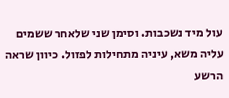עול מיד נשכבות. וסימן שני שלאחר ששמים עליה משא, עיניה מתחילות לפזול. כיוון שראה הרשע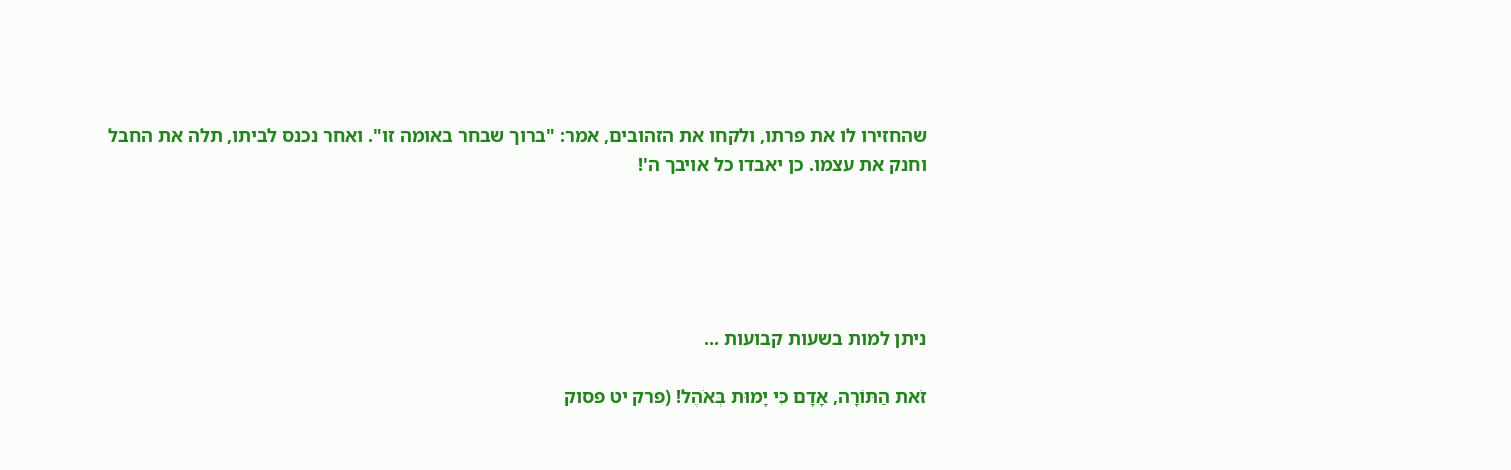שהחזירו לו את פרתו, ולקחו את הזהובים, אמר: "ברוך שבחר באומה זו". ואחר נכנס לביתו, תלה את החבל וחנק את עצמו. כן יאבדו כל אויבך ה'!





ניתן למות בשעות קבועות ...

זֹאת הַתּוֹרָה, אָדָם כִּי יָמוּת בְּאֹהֶל! (פרק יט פסוק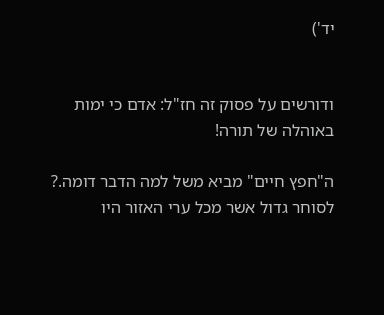יד')


ודורשים על פסוק זה חז"ל: אדם כי ימות באוהלה של תורה!

ה"חפץ חיים" מביא משל למה הדבר דומה.? לסוחר גדול אשר מכל ערי האזור היו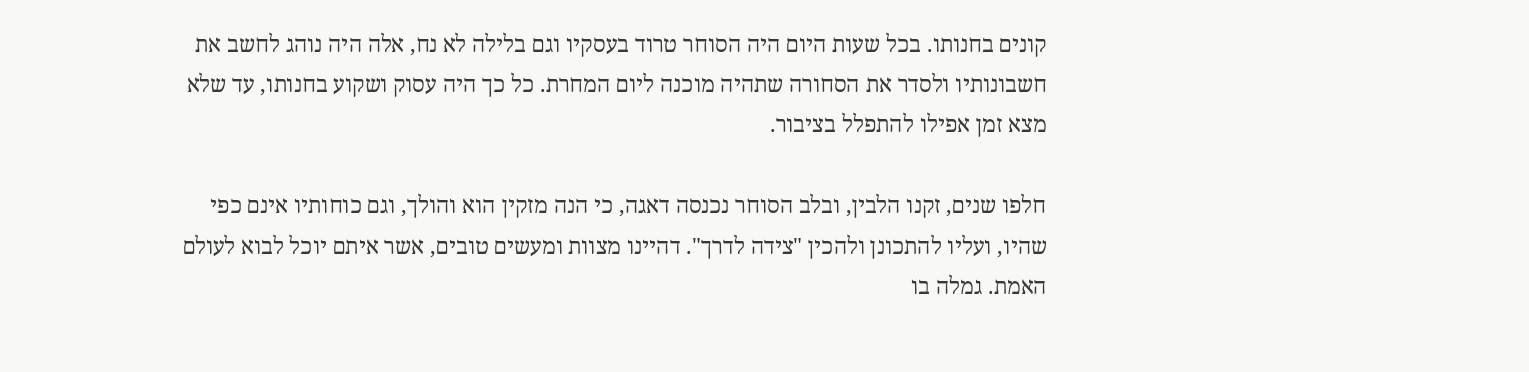קונים בחנותו. בכל שעות היום היה הסוחר טרוד בעסקיו וגם בלילה לא נח, אלה היה נוהג לחשב את חשבונותיו ולסדר את הסחורה שתהיה מוכנה ליום המחרת. כל כך היה עסוק ושקוע בחנותו, עד שלא מצא זמן אפילו להתפלל בציבור.

חלפו שנים, זקנו הלבין, ובלב הסוחר נכנסה דאגה, כי הנה מזקין הוא והולך, וגם כוחותיו אינם כפי שהיו, ועליו להתכונן ולהכין "צידה לדרך". דהיינו מצוות ומעשים טובים, אשר איתם יוכל לבוא לעולם האמת. גמלה בו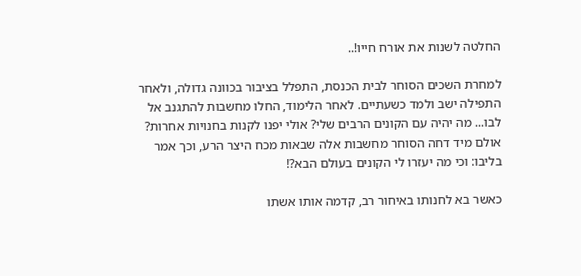החלטה לשנות את אורח חייו!..

למחרת השכים הסוחר לבית הכנסת, התפלל בציבור בכוונה גדולה, ולאחר התפילה ישב ולמד כשעתיים. לאחר הלימוד, החלו מחשבות להתגנב אל לבו... מה יהיה עם הקונים הרבים שלי? אולי יפנו לקנות בחנויות אחרות? אולם מיד דחה הסוחר מחשבות אלה שבאות מכח היצר הרע, וכך אמר בליבו: וכי מה יעזרו לי הקונים בעולם הבא?!

כאשר בא לחנותו באיחור רב, קדמה אותו אשתו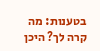בטענות: מה קרה לך? היכן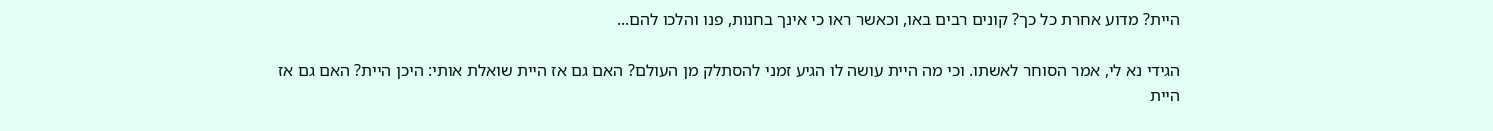היית? מדוע אחרת כל כך? קונים רבים באו, וכאשר ראו כי אינך בחנות, פנו והלכו להם...

הגידי נא לי, אמר הסוחר לאשתו. וכי מה היית עושה לו הגיע זמני להסתלק מן העולם? האם גם אז היית שואלת אותי: היכן היית? האם גם אז היית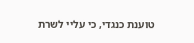טוענת כנגדי, כי עליי לשרת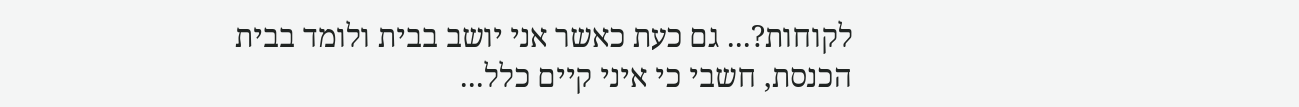לקוחות?... גם כעת כאשר אני יושב בבית ולומד בבית הכנסת, חשבי כי איני קיים כלל...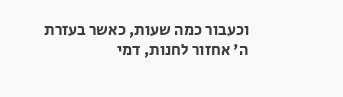וכעבור כמה שעות, כאשר בעזרת ה' אחזור לחנות, דמי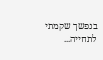בנפשך שקמתי לתחייה...